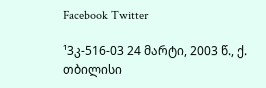Facebook Twitter

¹3კ-516-03 24 მარტი, 2003 წ., ქ. თბილისი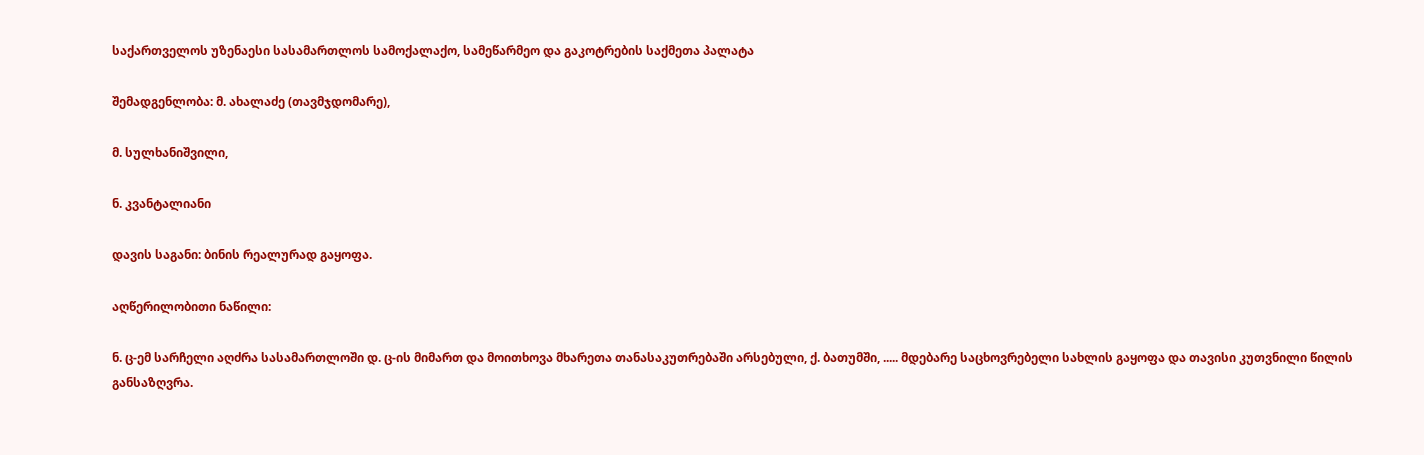საქართველოს უზენაესი სასამართლოს სამოქალაქო, სამეწარმეო და გაკოტრების საქმეთა პალატა

შემადგენლობა: მ. ახალაძე (თავმჯდომარე),

მ. სულხანიშვილი,

ნ. კვანტალიანი

დავის საგანი: ბინის რეალურად გაყოფა.

აღწერილობითი ნაწილი:

ნ. ც-ემ სარჩელი აღძრა სასამართლოში დ. ც-ის მიმართ და მოითხოვა მხარეთა თანასაკუთრებაში არსებული, ქ. ბათუმში, ..... მდებარე საცხოვრებელი სახლის გაყოფა და თავისი კუთვნილი წილის განსაზღვრა.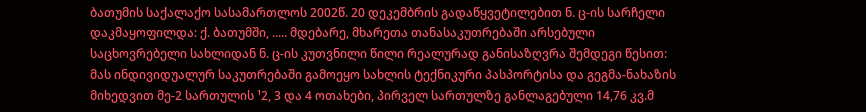ბათუმის საქალაქო სასამართლოს 2002წ. 20 დეკემბრის გადაწყვეტილებით ნ. ც-ის სარჩელი დაკმაყოფილდა: ქ. ბათუმში, ..... მდებარე, მხარეთა თანასაკუთრებაში არსებული საცხოვრებელი სახლიდან ნ. ც-ის კუთვნილი წილი რეალურად განისაზღვრა შემდეგი წესით: მას ინდივიდუალურ საკუთრებაში გამოეყო სახლის ტექნიკური პასპორტისა და გეგმა-ნახაზის მიხედვით მე-2 სართულის ¹2, 3 და 4 ოთახები, პირველ სართულზე განლაგებული 14,76 კვ.მ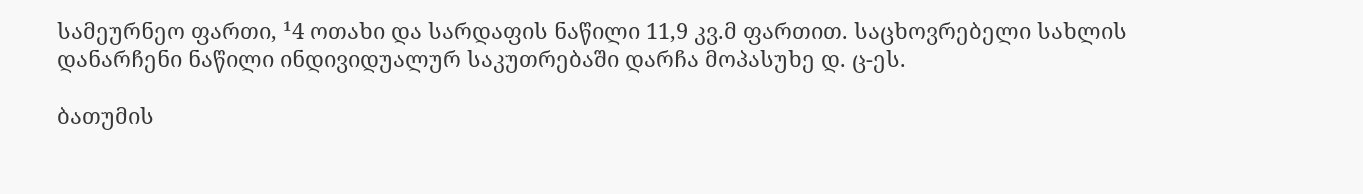სამეურნეო ფართი, ¹4 ოთახი და სარდაფის ნაწილი 11,9 კვ.მ ფართით. საცხოვრებელი სახლის დანარჩენი ნაწილი ინდივიდუალურ საკუთრებაში დარჩა მოპასუხე დ. ც-ეს.

ბათუმის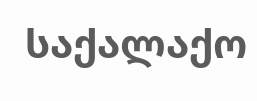საქალაქო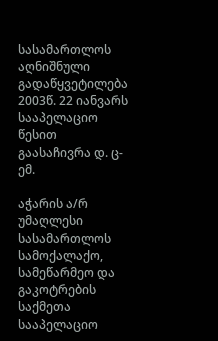სასამართლოს აღნიშნული გადაწყვეტილება 2003წ. 22 იანვარს სააპელაციო წესით გაასაჩივრა დ. ც-ემ.

აჭარის ა/რ უმაღლესი სასამართლოს სამოქალაქო, სამეწარმეო და გაკოტრების საქმეთა სააპელაციო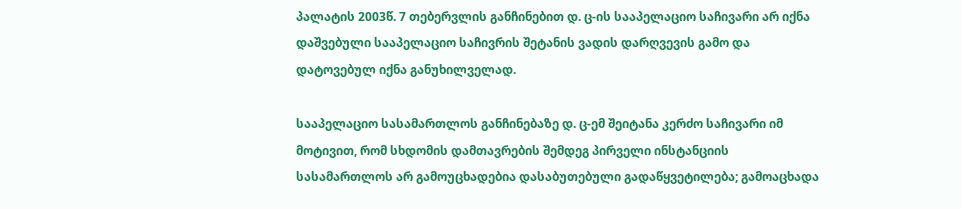პალატის 2003წ. 7 თებერვლის განჩინებით დ. ც-ის სააპელაციო საჩივარი არ იქნა დაშვებული სააპელაციო საჩივრის შეტანის ვადის დარღვევის გამო და დატოვებულ იქნა განუხილველად.

სააპელაციო სასამართლოს განჩინებაზე დ. ც-ემ შეიტანა კერძო საჩივარი იმ მოტივით, რომ სხდომის დამთავრების შემდეგ პირველი ინსტანციის სასამართლოს არ გამოუცხადებია დასაბუთებული გადაწყვეტილება; გამოაცხადა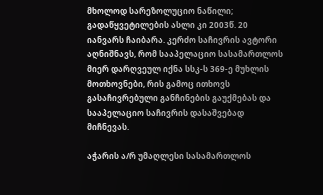მხოლოდ სარეზოლუციო ნაწილი; გადაწყვეტილების ასლი კი 2003წ. 20 იანვარს ჩაიბარა. კერძო საჩივრის ავტორი აღნიშნავს, რომ სააპელაციო სასამართლოს მიერ დარღვეულ იქნა სსკ-ს 369-ე მუხლის მოთხოვნები, რის გამოც ითხოვს გასაჩივრებული განჩინების გაუქმებას და სააპელაციო საჩივრის დასაშვებად მიჩნევას.

აჭარის ა/რ უმაღლესი სასამართლოს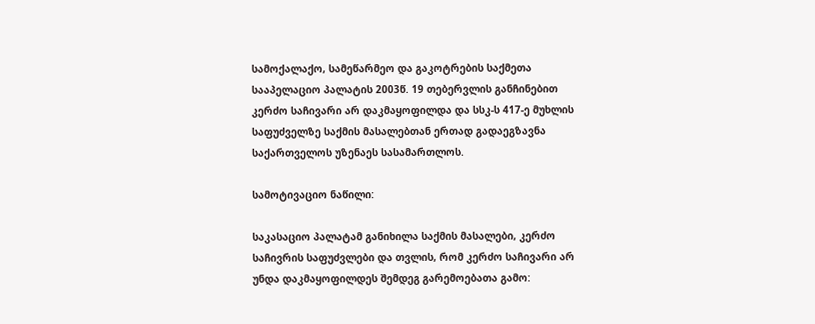სამოქალაქო, სამეწარმეო და გაკოტრების საქმეთა სააპელაციო პალატის 2003წ. 19 თებერვლის განჩინებით კერძო საჩივარი არ დაკმაყოფილდა და სსკ-ს 417-ე მუხლის საფუძველზე საქმის მასალებთან ერთად გადაეგზავნა საქართველოს უზენაეს სასამართლოს.

სამოტივაციო ნაწილი:

საკასაციო პალატამ განიხილა საქმის მასალები, კერძო საჩივრის საფუძვლები და თვლის, რომ კერძო საჩივარი არ უნდა დაკმაყოფილდეს შემდეგ გარემოებათა გამო: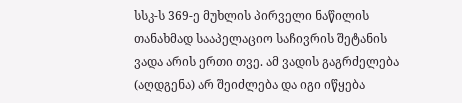სსკ-ს 369-ე მუხლის პირველი ნაწილის თანახმად სააპელაციო საჩივრის შეტანის ვადა არის ერთი თვე. ამ ვადის გაგრძელება (აღდგენა) არ შეიძლება და იგი იწყება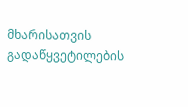მხარისათვის გადაწყვეტილების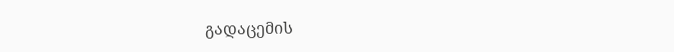გადაცემის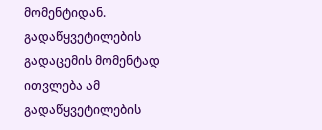მომენტიდან. გადაწყვეტილების გადაცემის მომენტად ითვლება ამ გადაწყვეტილების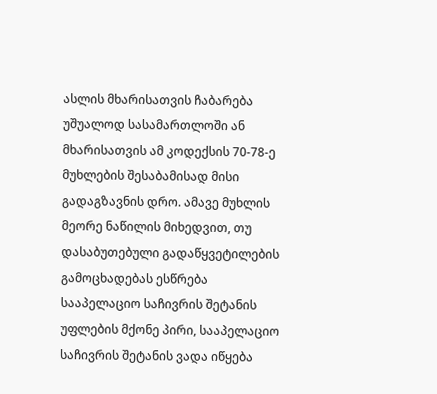ასლის მხარისათვის ჩაბარება უშუალოდ სასამართლოში ან მხარისათვის ამ კოდექსის 70-78-ე მუხლების შესაბამისად მისი გადაგზავნის დრო. ამავე მუხლის მეორე ნაწილის მიხედვით, თუ დასაბუთებული გადაწყვეტილების გამოცხადებას ესწრება სააპელაციო საჩივრის შეტანის უფლების მქონე პირი, სააპელაციო საჩივრის შეტანის ვადა იწყება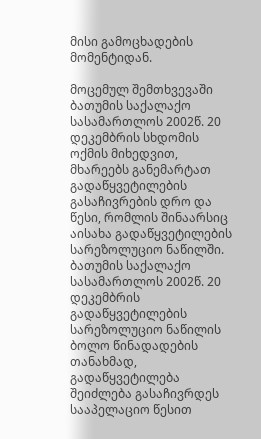მისი გამოცხადების მომენტიდან.

მოცემულ შემთხვევაში ბათუმის საქალაქო სასამართლოს 2002წ. 20 დეკემბრის სხდომის ოქმის მიხედვით, მხარეებს განემარტათ გადაწყვეტილების გასაჩივრების დრო და წესი, რომლის შინაარსიც აისახა გადაწყვეტილების სარეზოლუციო ნაწილში. ბათუმის საქალაქო სასამართლოს 2002წ. 20 დეკემბრის გადაწყვეტილების სარეზოლუციო ნაწილის ბოლო წინადადების თანახმად, გადაწყვეტილება შეიძლება გასაჩივრდეს სააპელაციო წესით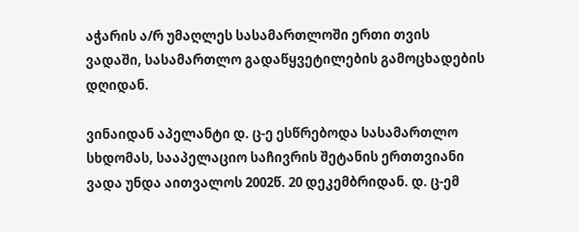აჭარის ა/რ უმაღლეს სასამართლოში ერთი თვის ვადაში, სასამართლო გადაწყვეტილების გამოცხადების დღიდან.

ვინაიდან აპელანტი დ. ც-ე ესწრებოდა სასამართლო სხდომას, სააპელაციო საჩივრის შეტანის ერთთვიანი ვადა უნდა აითვალოს 2002წ. 20 დეკემბრიდან. დ. ც-ემ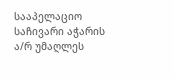სააპელაციო საჩივარი აჭარის ა/რ უმაღლეს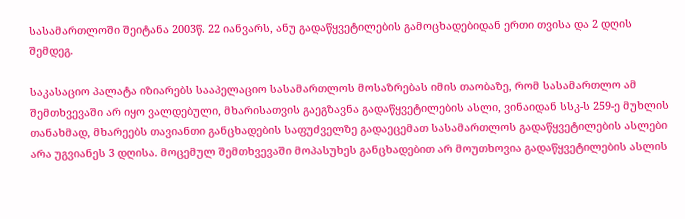სასამართლოში შეიტანა 2003წ. 22 იანვარს, ანუ გადაწყვეტილების გამოცხადებიდან ერთი თვისა და 2 დღის შემდეგ.

საკასაციო პალატა იზიარებს სააპელაციო სასამართლოს მოსაზრებას იმის თაობაზე, რომ სასამართლო ამ შემთხვევაში არ იყო ვალდებული, მხარისათვის გაეგზავნა გადაწყვეტილების ასლი, ვინაიდან სსკ-ს 259-ე მუხლის თანახმად, მხარეებს თავიანთი განცხადების საფუძველზე გადაეცემათ სასამართლოს გადაწყვეტილების ასლები არა უგვიანეს 3 დღისა. მოცემულ შემთხვევაში მოპასუხეს განცხადებით არ მოუთხოვია გადაწყვეტილების ასლის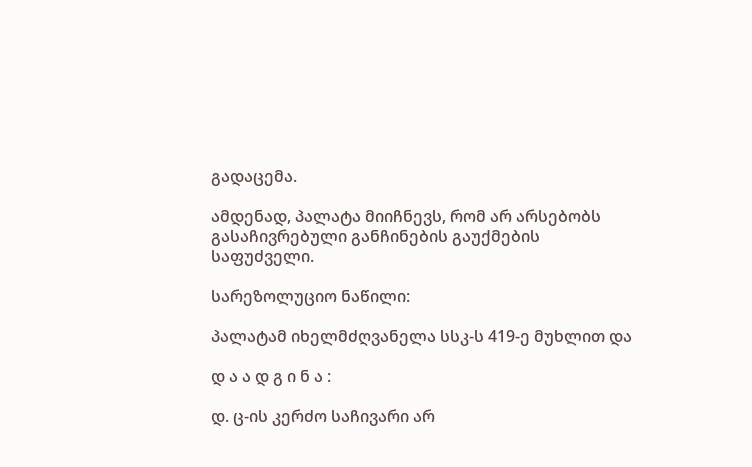გადაცემა.

ამდენად, პალატა მიიჩნევს, რომ არ არსებობს გასაჩივრებული განჩინების გაუქმების საფუძველი.

სარეზოლუციო ნაწილი:

პალატამ იხელმძღვანელა სსკ-ს 419-ე მუხლით და

დ ა ა დ გ ი ნ ა :

დ. ც-ის კერძო საჩივარი არ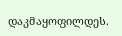დაკმაყოფილდეს.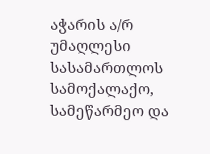აჭარის ა/რ უმაღლესი სასამართლოს სამოქალაქო, სამეწარმეო და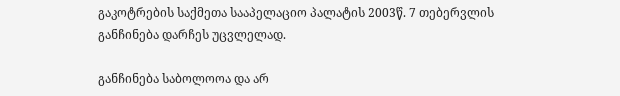გაკოტრების საქმეთა სააპელაციო პალატის 2003წ. 7 თებერვლის განჩინება დარჩეს უცვლელად.

განჩინება საბოლოოა და არ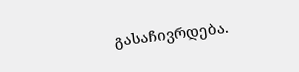გასაჩივრდება.